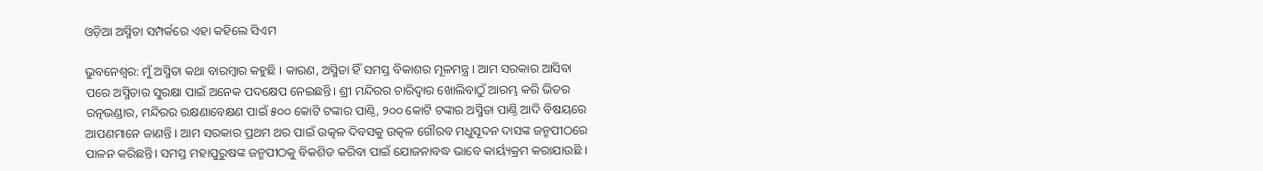ଓଡ଼ିଆ ଅସ୍ମିତା ସମ୍ପର୍କରେ ଏହା କହିଲେ ସିଏମ

ଭୁବନେଶ୍ୱର: ମୁଁ ଅସ୍ମିତା କଥା ବାରମ୍ୱାର କହୁଛି । କାରଣ, ଅସ୍ମିତା ହିଁ ସମସ୍ତ ବିକାଶର ମୂଳମନ୍ତ୍ର । ଆମ ସରକାର ଆସିବା ପରେ ଅସ୍ମିତାର ସୁରକ୍ଷା ପାଇଁ ଅନେକ ପଦକ୍ଷେପ ନେଇଛନ୍ତି। ଶ୍ରୀ ମନ୍ଦିରର ଚାରିଦ୍ୱାର ଖୋଲିବାଠୁଁ ଆରମ୍ଭ କରି ଭିତର ରତ୍ନଭଣ୍ଡାର, ମନ୍ଦିରର ରକ୍ଷଣାବେକ୍ଷଣ ପାଇଁ ୫୦୦ କୋଟି ଟଙ୍କାର ପାଣ୍ଠି, ୨୦୦ କୋଟି ଟଙ୍କାର ଅସ୍ମିତା ପାଣ୍ଠି ଆଦି ବିଷୟରେ ଆପଣମାନେ ଜାଣନ୍ତି । ଆମ ସରକାର ପ୍ରଥମ ଥର ପାଇଁ ଉତ୍କଳ ଦିବସକୁ ଉତ୍କଳ ଗୌରବ ମଧୁସୂଦନ ଦାସଙ୍କ ଜନ୍ମପୀଠରେ ପାଳନ କରିଛନ୍ତି। ସମସ୍ତ ମହାପୁରୁଷଙ୍କ ଜନ୍ମପୀଠକୁ ବିକଶିତ କରିବା ପାଇଁ ଯୋଜନାବଦ୍ଧ ଭାବେ କାର୍ୟ୍ୟକ୍ରମ କରାଯାଉଛି ।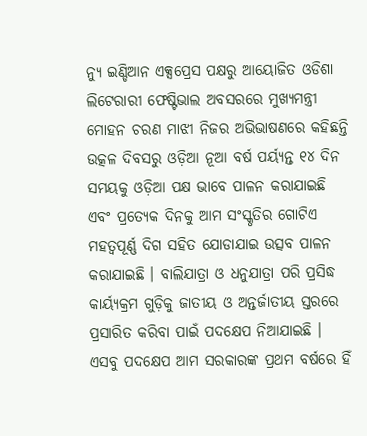ନ୍ୟୁ ଇଣ୍ଡିଆନ ଏକ୍ସପ୍ରେସ ପକ୍ଷରୁ ଆୟୋଜିତ ଓଡିଶା ଲିଟେରାରୀ ଫେଷ୍ଟିଭାଲ ଅବସରରେ ମୁଖ୍ୟମନ୍ତ୍ରୀ ମୋହନ ଚରଣ ମାଝୀ ନିଜର ଅଭିଭାଷଣରେ କହିଛନ୍ତି ଉତ୍କଳ ଦିବସରୁ ଓଡ଼ିଆ ନୂଆ ବର୍ଷ ପର୍ୟ୍ୟନ୍ତ ୧୪ ଦିନ ସମୟକୁ ଓଡ଼ିଆ ପକ୍ଷ ଭାବେ ପାଳନ କରାଯାଇଛି ଏବଂ ପ୍ରତ୍ୟେକ ଦିନକୁ ଆମ ସଂସ୍କୃତିର ଗୋଟିଏ ମହତ୍ୱପୂର୍ଣ୍ଣ ଦିଗ ସହିତ ଯୋଡାଯାଇ ଉତ୍ସବ ପାଳନ କରାଯାଇଛି । ବାଲିଯାତ୍ରା ଓ ଧନୁଯାତ୍ରା ପରି ପ୍ରସିଦ୍ଧ କାର୍ୟ୍ୟକ୍ରମ ଗୁଡ଼ିକୁ ଜାତୀୟ ଓ ଅନ୍ତର୍ଜାତୀୟ ସ୍ତରରେ ପ୍ରସାରିତ କରିବା ପାଇଁ ପଦକ୍ଷେପ ନିଆଯାଇଛି । ଏସବୁ ପଦକ୍ଷେପ ଆମ ସରକାରଙ୍କ ପ୍ରଥମ ବର୍ଷରେ ହିଁ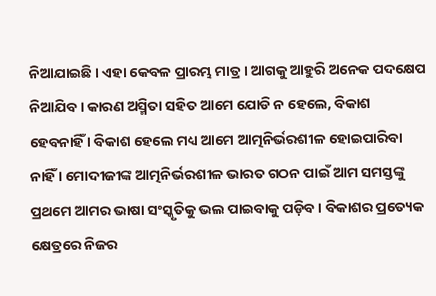ନିଆଯାଇଛି । ଏହା କେବଳ ପ୍ରାରମ୍ଭ ମାତ୍ର । ଆଗକୁ ଆହୁରି ଅନେକ ପଦକ୍ଷେପ ନିଆଯିବ । କାରଣ ଅସ୍ମିତା ସହିତ ଆମେ ଯୋଡି ନ ହେଲେ, ବିକାଶ ହେବନାହିଁ । ବିକାଶ ହେଲେ ମଧ୍ୟ ଆମେ ଆତ୍ମନିର୍ଭରଶୀଳ ହୋଇପାରିବା ନାହିଁ । ମୋଦୀଜୀଙ୍କ ଆତ୍ମନିର୍ଭରଶୀଳ ଭାରତ ଗଠନ ପାଇଁ ଆମ ସମସ୍ତଙ୍କୁ ପ୍ରଥମେ ଆମର ଭାଷା ସଂସ୍କୃତିକୁ ଭଲ ପାଇବାକୁ ପଡ଼ିବ । ବିକାଶର ପ୍ରତ୍ୟେକ କ୍ଷେତ୍ରରେ ନିଜର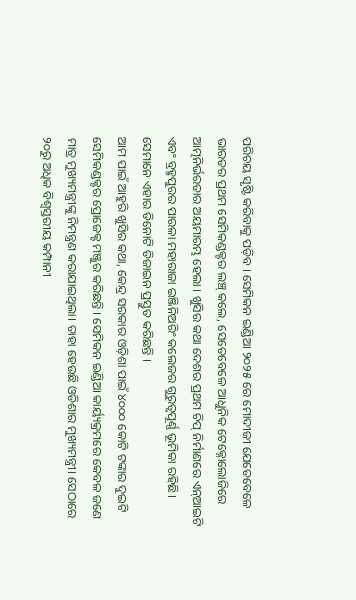ପରିଚୟ ସୃଷ୍ଟି କରିବାକୁ ପଡ଼ିବ । ସେମିକନ ଇଣ୍ଡିଆ ୨୦୨୫ ରେ ମୋଦୀଜୀ ଯେତେବେଳେ ଭାରତର ପ୍ରଥମ ସେମିକଣ୍ଡକ୍ଟର ଲଞ୍ଚ୍ କଲେ, ସେତେବେଳେ ଆଧୁନିକ ଟେକ୍ନୋଲୋଜିରେ ଆତ୍ମନିର୍ଭରତାର ଅୟମାରମ୍ଭ ହେଲା । ଖୁସିର କଥା ଦେଶର ପ୍ରଥମ ଚିପ୍‌ ନିର୍ମାଣରେ ଏନ୍‌ଆଇଟି ଏବଂ ବ୍ରହ୍ମପୁରର ପାରଳା ମହାରାଜା ଇଞ୍ଜିନିଅରିଂ କଲେଜର ଗୁରୁତ୍ୱପୂର୍ଣ୍ଣ ଭୂମିକା ରହିଛି। ସେମାନେ ଏହାର ତିନୋଟି ଡିଜାଇନ ପ୍ରସ୍ତୁତ କରିଛନ୍ତି ।
ଆମ ପାଇଁ ଆହୁରି ଖୁସିର କଥା, କେନ୍ଦ୍ର ସରକାର ଓଡ଼ିଶା ପାଇଁ ୪୦୦୦ କୋଟି ଟଙ୍କାର ଦୁଇଟି ସେମିକଣ୍ଡକ୍ଟର ପ୍ରୋଜେକ୍ଟ ମଞ୍ଜୁର କରିଛନ୍ତି । ସେମିକନ ଇଣ୍ଡିଆ କାର୍ୟ୍ୟକ୍ରମରେ କେବଳ ଜଣେ ମାତ୍ର ମୁଖ୍ୟମନ୍ତ୍ରୀଙ୍କୁ ନିମନ୍ତ୍ରଣ କରାଯାଇଥିଲା। ତାହା ହେଉଛି ଓଡିଶାର ମୁଖ୍ୟମନ୍ତ୍ରୀ। ସେଠାରେ ୨୦ରୁ ଅଧିକ ବିଶ୍ୱସ୍ତରୀୟ କମ୍ପାନୀ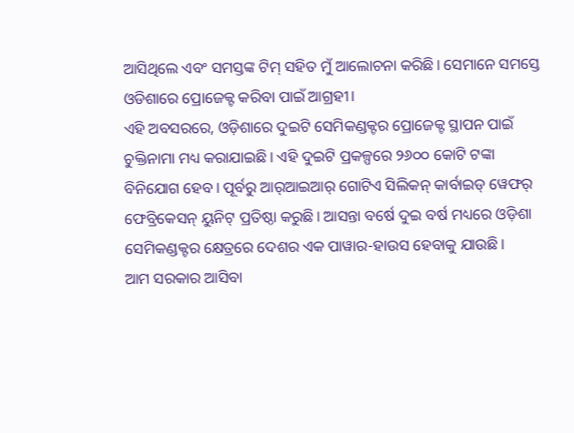ଆସିଥିଲେ ଏବଂ ସମସ୍ତଙ୍କ ଟିମ୍ ସହିତ ମୁଁ ଆଲୋଚନା କରିଛି। ସେମାନେ ସମସ୍ତେ ଓଡିଶାରେ ପ୍ରୋଜେକ୍ଟ କରିବା ପାଇଁ ଆଗ୍ରହୀ।
ଏହି ଅବସରରେ, ଓଡ଼ିଶାରେ ଦୁଇଟି ସେମିକଣ୍ଡକ୍ଟର ପ୍ରୋଜେକ୍ଟ ସ୍ଥାପନ ପାଇଁ ଚୁକ୍ତିନାମା ମଧ୍ୟ କରାଯାଇଛି। ଏହି ଦୁଇଟି ପ୍ରକଳ୍ପରେ ୨୬୦୦ କୋଟି ଟଙ୍କା ବିନିଯୋଗ ହେବ। ପୂର୍ବରୁ ଆର୍‌ଆଇଆର୍ ଗୋଟିଏ ସିଲିକନ୍ କାର୍ବାଇଡ୍‌ ୱେଫର୍ ଫେବ୍ରିକେସନ୍‌ ୟୁନିଟ୍ ପ୍ରତିଷ୍ଠା କରୁଛି। ଆସନ୍ତା ବର୍ଷେ ଦୁଇ ବର୍ଷ ମଧ୍ୟରେ ଓଡ଼ିଶା ସେମିକଣ୍ଡକ୍ଟର କ୍ଷେତ୍ରରେ ଦେଶର ଏକ ପାୱାର-ହାଉସ ହେବାକୁ ଯାଉଛି।
ଆମ ସରକାର ଆସିବା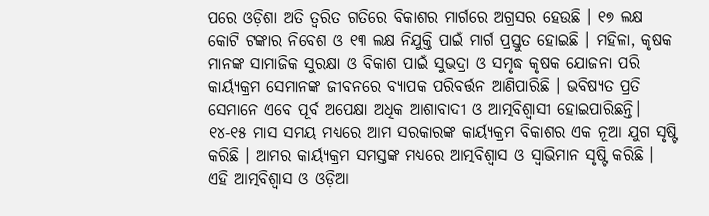ପରେ ଓଡ଼ିଶା ଅତି ତ୍ୱରିତ ଗତିରେ ବିକାଶର ମାର୍ଗରେ ଅଗ୍ରସର ହେଉଛି । ୧୭ ଲକ୍ଷ କୋଟି ଟଙ୍କାର ନିବେଶ ଓ ୧୩ ଲକ୍ଷ ନିଯୁକ୍ତି ପାଇଁ ମାର୍ଗ ପ୍ରସ୍ତୁତ ହୋଇଛି । ମହିଳା, କୃଷକ ମାନଙ୍କ ସାମାଜିକ ସୁରକ୍ଷା ଓ ବିକାଶ ପାଇଁ ସୁଭଦ୍ରା ଓ ସମୃଦ୍ଧ କୃଷକ ଯୋଜନା ପରି କାର୍ୟ୍ୟକ୍ରମ ସେମାନଙ୍କ ଜୀବନରେ ବ୍ୟାପକ ପରିବର୍ତ୍ତନ ଆଣିପାରିଛି । ଭବିଷ୍ୟତ ପ୍ରତି ସେମାନେ ଏବେ ପୂର୍ବ ଅପେକ୍ଷା ଅଧିକ ଆଶାବାଦୀ ଓ ଆତ୍ମବିଶ୍ୱାସୀ ହୋଇପାରିଛନ୍ତି। ୧୪-୧୫ ମାସ ସମୟ ମଧ୍ୟରେ ଆମ ସରକାରଙ୍କ କାର୍ୟ୍ୟକ୍ରମ ବିକାଶର ଏକ ନୂଆ ଯୁଗ ସୃଷ୍ଟି କରିଛି । ଆମର କାର୍ୟ୍ୟକ୍ରମ ସମସ୍ତଙ୍କ ମଧ୍ୟରେ ଆତ୍ମବିଶ୍ୱାସ ଓ ସ୍ୱାଭିମାନ ସୃଷ୍ଟି କରିଛି । ଏହି ଆତ୍ମବିଶ୍ୱାସ ଓ ଓଡ଼ିଆ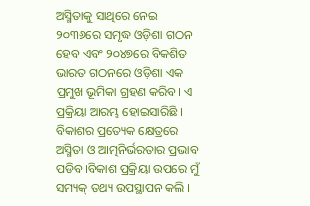ଅସ୍ମିତାକୁ ସାଥିରେ ନେଇ ୨୦୩୬ରେ ସମୃଦ୍ଧ ଓଡ଼ିଶା ଗଠନ ହେବ ଏବଂ ୨୦୪୭ରେ ବିକଶିତ ଭାରତ ଗଠନରେ ଓଡ଼ିଶା ଏକ ପ୍ରମୁଖ ଭୂମିକା ଗ୍ରହଣ କରିବ। ଏ ପ୍ରକ୍ରିୟା ଆରମ୍ଭ ହୋଇସାରିଛି । ବିକାଶର ପ୍ରତ୍ୟେକ କ୍ଷେତ୍ରରେ ଅସ୍ମିତା ଓ ଆତ୍ମନିର୍ଭରତାର ପ୍ରଭାବ ପଡିବ।ବିକାଶ ପ୍ରକ୍ରିୟା ଉପରେ ମୁଁ ସମ୍ୟକ୍ ତଥ୍ୟ ଉପସ୍ଥାପନ କଲି ।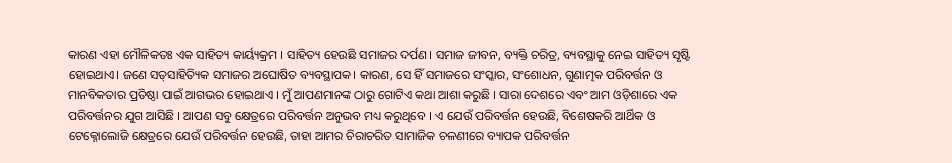କାରଣ ଏହା ମୌଳିକତଃ ଏକ ସାହିତ୍ୟ କାର୍ୟ୍ୟକ୍ରମ । ସାହିତ୍ୟ ହେଉଛି ସମାଜର ଦର୍ପଣ। ସମାଜ ଜୀବନ, ବ୍ୟକ୍ତି ଚରିତ୍ର, ବ୍ୟବସ୍ଥାକୁ ନେଇ ସାହିତ୍ୟ ସୃଷ୍ଟି ହୋଇଥାଏ। ଜଣେ ସତ୍‌ସାହିତ୍ୟିକ ସମାଜର ଅଘୋଷିତ ବ୍ୟବସ୍ଥାପକ। କାରଣ, ସେ ହିଁ ସମାଜରେ ସଂସ୍କାର, ସଂଶୋଧନ, ଗୁଣାତ୍ମକ ପରିବର୍ତ୍ତନ ଓ ମାନବିକତାର ପ୍ରତିଷ୍ଠା ପାଇଁ ଆଗଭର ହୋଇଥାଏ । ମୁଁ ଆପଣମାନଙ୍କ ଠାରୁ ଗୋଟିଏ କଥା ଆଶା କରୁଛି । ସାରା ଦେଶରେ ଏବଂ ଆମ ଓଡ଼ିଶାରେ ଏକ ପରିବର୍ତ୍ତନର ଯୁଗ ଆସିଛି । ଆପଣ ସବୁ କ୍ଷେତ୍ରରେ ପରିବର୍ତ୍ତନ ଅନୁଭବ ମଧ୍ୟ କରୁଥିବେ । ଏ ଯେଉଁ ପରିବର୍ତ୍ତନ ହେଉଛି, ବିଶେଷକରି ଆର୍ଥିକ ଓ ଟେକ୍ନୋଲୋଜି କ୍ଷେତ୍ରରେ ଯେଉଁ ପରିବର୍ତ୍ତନ ହେଉଛି, ତାହା ଆମର ଚିରାଚରିତ ସାମାଜିକ ଚଳଣୀରେ ବ୍ୟାପକ ପରିବର୍ତ୍ତନ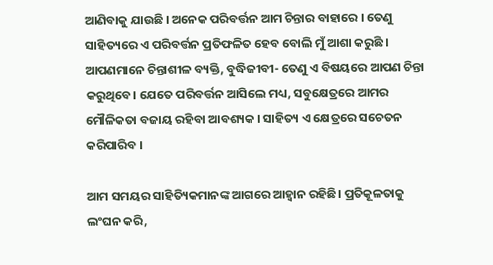ଆଣିବାକୁ ଯାଉଛି । ଅନେକ ପରିବର୍ତ୍ତନ ଆମ ଚିନ୍ତାର ବାହାରେ । ତେଣୁ ସାହିତ୍ୟରେ ଏ ପରିବର୍ତ୍ତନ ପ୍ରତିଫଳିତ ହେବ ବୋଲି ମୁଁ ଆଶା କରୁଛି । ଆପଣମାନେ ଚିନ୍ତାଶୀଳ ବ୍ୟକ୍ତି, ବୁଦ୍ଧିଜୀବୀ- ତେଣୁ ଏ ବିଷୟରେ ଆପଣ ଚିନ୍ତା କରୁଥିବେ। ଯେତେ ପରିବର୍ତ୍ତନ ଆସିଲେ ମଧ୍ୟ, ସବୁକ୍ଷେତ୍ରରେ ଆମର ମୌଳିକତା ବଜାୟ ରହିବା ଆବଶ୍ୟକ । ସାହିତ୍ୟ ଏ କ୍ଷେତ୍ରରେ ସଚେତନ କରିପାରିବ ।

ଆମ ସମୟର ସାହିତ୍ୟିକମାନଙ୍କ ଆଗରେ ଆହ୍ୱାନ ରହିଛି। ପ୍ରତିକୂଳତାକୁ ଲଂଘନ କରି,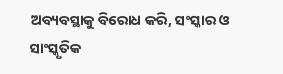ଅବ୍ୟବସ୍ଥାକୁ ବିରୋଧ କରି, ସଂସ୍କାର ଓ ସାଂସ୍କୃତିକ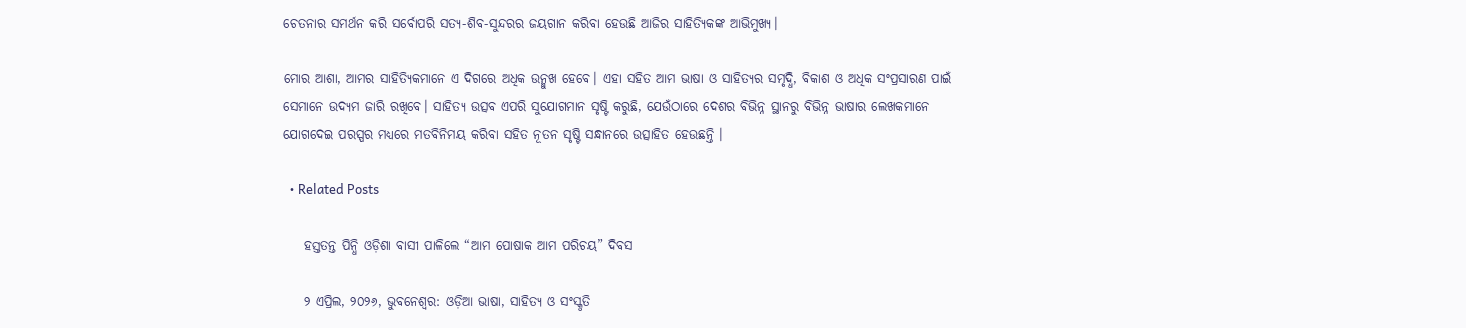ଚେତନାର ସମର୍ଥନ କରି ସର୍ବୋପରି ସତ୍ୟ-ଶିବ-ସୁନ୍ଦରର ଜୟଗାନ କରିବା ହେଉଛି ଆଜିର ସାହିତ୍ୟିକଙ୍କ ଆଭିମୁଖ୍ୟ।

ମୋର ଆଶା, ଆମର ସାହିତ୍ୟିକମାନେ ଏ ଦିଗରେ ଅଧିକ ଉନ୍ମୁଖ ହେବେ। ଏହା ସହିତ ଆମ ଭାଷା ଓ ସାହିତ୍ୟର ସମୃଦ୍ଧି, ବିକାଶ ଓ ଅଧିକ ସଂପ୍ରସାରଣ ପାଇଁ ସେମାନେ ଉଦ୍ୟମ ଜାରି ରଖିବେ। ସାହିତ୍ୟ ଉତ୍ସବ ଏପରି ସୁଯୋଗମାନ ସୃଷ୍ଟି କରୁଛି, ଯେଉଁଠାରେ ଦେଶର ବିଭିନ୍ନ ସ୍ଥାନରୁ ବିଭିନ୍ନ ଭାଷାର ଲେଖକମାନେ ଯୋଗଦେଇ ପରସ୍ପର ମଧ୍ୟରେ ମତବିନିମୟ କରିବା ସହିତ ନୂତନ ସୃଷ୍ଟି ସନ୍ଧାନରେ ଉତ୍ସାହିତ ହେଉଛନ୍ତି ।

  • Related Posts

    ହସ୍ତତନ୍ତ ପିନ୍ଧି ଓଡ଼ିଶା ବାସୀ ପାଳିଲେ “ଆମ ପୋଷାକ ଆମ ପରିଚୟ” ଦିବସ

    ୨ ଏପ୍ରିଲ, ୨୦୨୬, ଭୁବନେଶ୍ୱର: ଓଡ଼ିଆ ଭାଷା, ସାହିତ୍ୟ ଓ ସଂସ୍କୃତି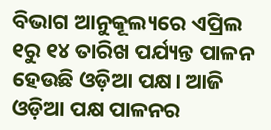ବିଭାଗ ଆନୁକୂଲ୍ୟରେ ଏପ୍ରିଲ ୧ରୁ ୧୪ ତାରିଖ ପର୍ଯ୍ୟନ୍ତ ପାଳନ ହେଉଛି ଓଡ଼ିଆ ପକ୍ଷ। ଆଜି ଓଡ଼ିଆ ପକ୍ଷ ପାଳନର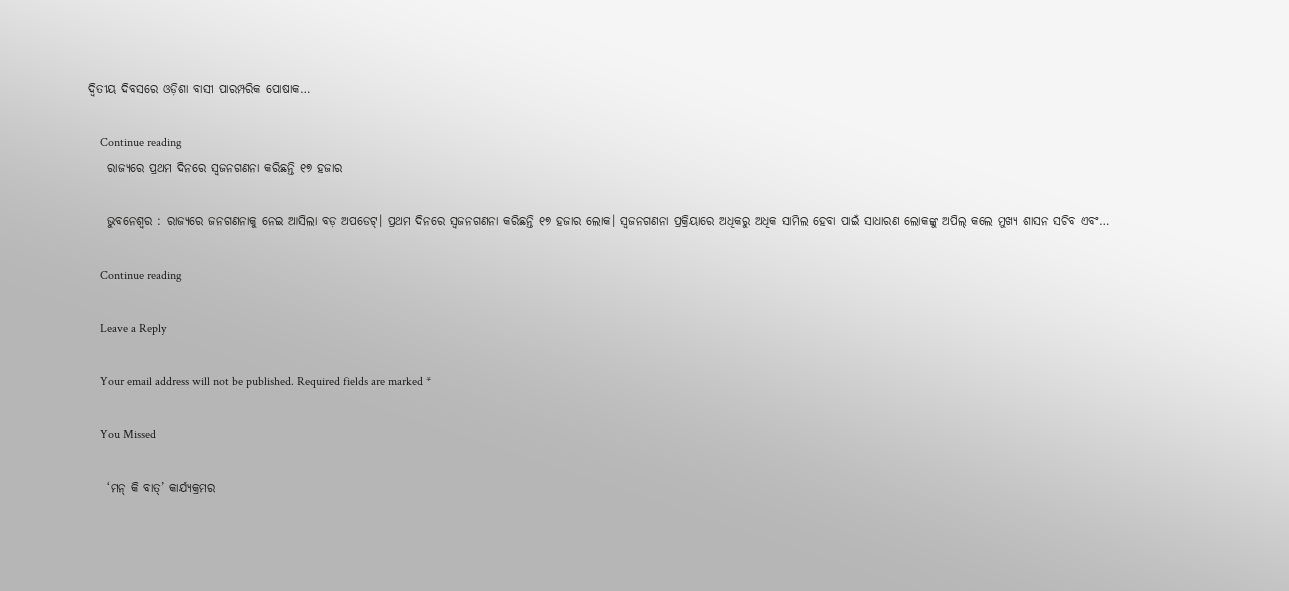ଦ୍ଵିତୀୟ ଦିବସରେ ଓଡ଼ିଶା ବାସୀ ପାରମ୍ପରିକ ପୋଷାକ…

    Continue reading
    ରାଜ୍ୟରେ ପ୍ରଥମ ଦିନରେ ସ୍ଵଜନଗଣନା କରିଛନ୍ତି ୧୭ ହଜାର

    ଭୁବନେଶ୍ଵର : ରାଜ୍ୟରେ ଜନଗଣନାକୁ ନେଇ ଆସିଲା ବଡ଼ ଅପଡେଟ୍। ପ୍ରଥମ ଦିନରେ ସ୍ଵଜନଗଣନା କରିଛନ୍ତି ୧୭ ହଜାର ଲୋକ। ସ୍ଵଜନଗଣନା ପ୍ରକ୍ରିୟାରେ ଅଧିକରୁ ଅଧିକ ସାମିଲ ହେବା ପାଇଁ ସାଧାରଣ ଲୋକଙ୍କୁ ଅପିଲ୍ କଲେ ମୁଖ୍ୟ ଶାସନ ସଚିବ ଏବଂ…

    Continue reading

    Leave a Reply

    Your email address will not be published. Required fields are marked *

    You Missed

    ‘ମନ୍ କି ବାତ୍’ କାର୍ଯ୍ୟକ୍ରମର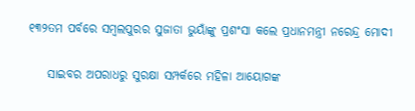୧୩୨ତମ ପର୍ବରେ ସମ୍ବଲପୁରର ସୁଜାତା ଭୁୟାଁଙ୍କୁ ପ୍ରଶଂସା କଲେ ପ୍ରଧାନମନ୍ତ୍ରୀ ନରେନ୍ଦ୍ର ମୋଦୀ

    ସାଇବର ଅପରାଧରୁ ସୁରକ୍ଷା ସମ୍ପର୍କରେ ମହିଳା ଆୟୋଗଙ୍କ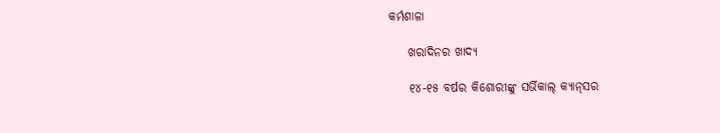କର୍ମଶାଳା

    ଖରାଦିନର ଖାଦ୍ୟ

    ୧୪-୧୫ ବର୍ଷର କିଶୋରୀଙ୍କୁ ସର୍ଭିକାଲ୍‌ କ୍ୟାନ୍‌ସର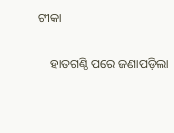ଟୀକା

    ହାତଗଣ୍ଠି ପରେ ଜଣାପଡ଼ିଲା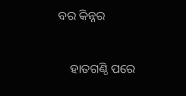ବର କିନ୍ନର

    ହାତଗଣ୍ଠି ପରେ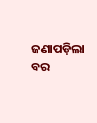ଜଣାପଡ଼ିଲା ବର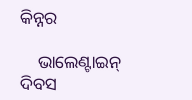କିନ୍ନର

    ଭାଲେଣ୍ଟାଇନ୍ ଦିବସ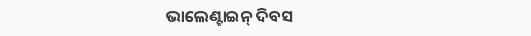ଭାଲେଣ୍ଟାଇନ୍ ଦିବସ